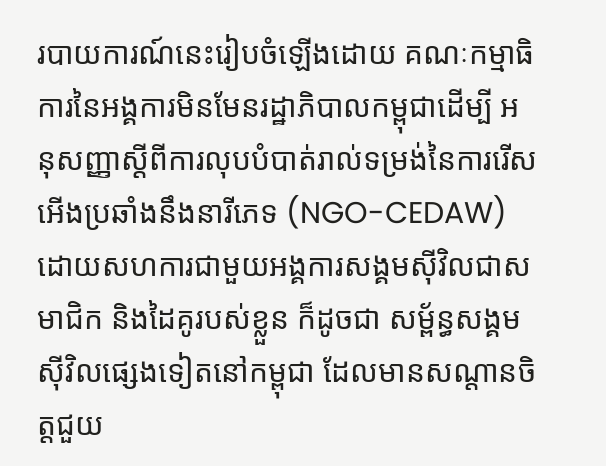របាយការណ៍នេះរៀបចំឡើងដោយ គណៈកម្មាធិការនៃអង្គការមិនមែនរដ្ឋាភិបាលកម្ពុជាដើម្បី អនុសញ្ញាស្ដីពីការលុបបំបាត់រាល់ទម្រង់នៃការរើសអើងប្រឆាំងនឹងនារីភេទ (NGO-CEDAW) ដោយសហការជាមួយអង្គការសង្គមស៊ីវិលជាសមាជិក និងដៃគូរបស់ខ្លួន ក៏ដូចជា សម្ព័ន្ធសង្គមស៊ីវិលផ្សេងទៀតនៅកម្ពុជា ដែលមានសណ្ដានចិត្តជួយ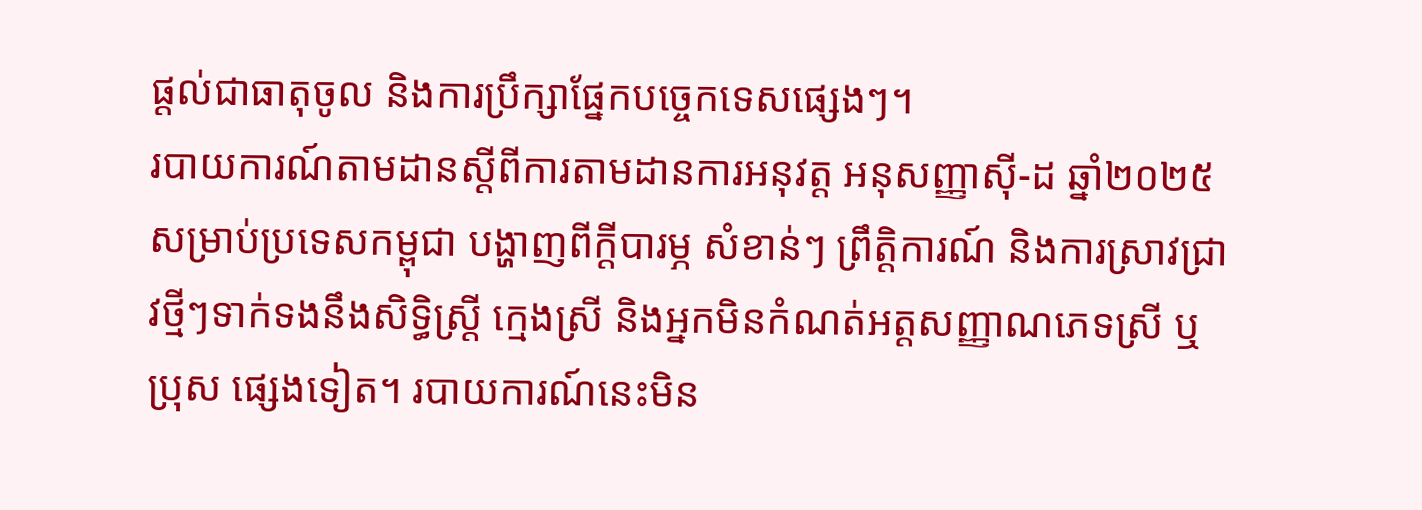ផ្តល់ជាធាតុចូល និងការប្រឹក្សាផ្នែកបច្ចេកទេសផ្សេងៗ។
របាយការណ៍តាមដានស្តីពីការតាមដានការអនុវត្ត អនុសញ្ញាស៊ី-ដ ឆ្នាំ២០២៥ សម្រាប់ប្រទេសកម្ពុជា បង្ហាញពីក្តីបារម្ភ សំខាន់ៗ ព្រឹត្តិការណ៍ និងការស្រាវជ្រាវថ្មីៗទាក់ទងនឹងសិទ្ធិស្ត្រី ក្មេងស្រី និងអ្នកមិនកំណត់អត្តសញ្ញាណភេទស្រី ឬប្រុស ផ្សេងទៀត។ របាយការណ៍នេះមិន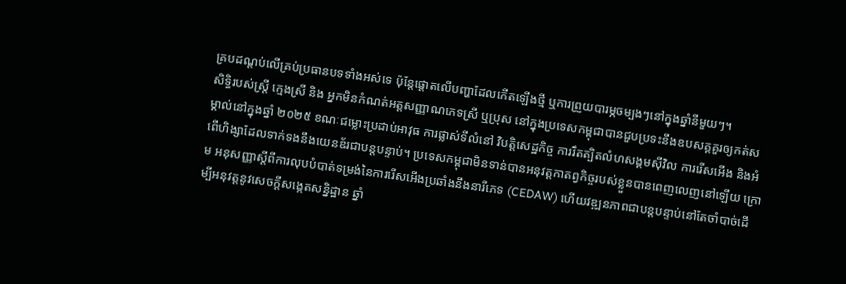គ្របដណ្តប់លើគ្រប់ប្រធានបទទាំងអស់ទេ ប៉ុន្តែផ្តោតលើបញ្ហាដែលកើតឡើងថ្មី ឬការព្រួយបារម្ភចម្បងៗនៅក្នុងឆ្នាំនីមួយៗ។
សិទ្ធិរបស់ស្ត្រី ក្មេងស្រី និង អ្នកមិនកំណត់អត្តសញ្ញាណភេទស្រី ឬប្រុស នៅក្នុងប្រទេសកម្ពុជាបានជួបប្រទះនឹងឧបសគ្គគួរឲ្យកត់សម្គាល់នៅក្នុងឆ្នាំ ២០២៥ ខណៈជម្លោះប្រដាប់អាវុធ ការផ្លាស់ទីលំនៅ វិបត្តិសេដ្ឋកិច្ច ការរឹតត្បិតលំហសង្គមស៊ីវិល ការរើសអើង និងអំពើហិង្សាដែលទាក់ទងនឹងយេនឌ័រជាបន្តបន្ទាប់។ ប្រទេសកម្ពុជាមិនទាន់បានអនុវត្តកាតព្វកិច្ចរបស់ខ្លួនបានពេញលេញនៅឡើយ ក្រោម អនុសញ្ញាស្តីពីការលុបបំបាត់ទម្រង់នៃការរើសអើងប្រឆាំងនឹងនារីភេទ (CEDAW) ហើយវឌ្ឍនភាពជាបន្តបន្ទាប់នៅតែចាំបាច់ដើម្បីអនុវត្តនូវសេចក្តីសង្កេតសន្និដ្ឋាន ឆ្នាំ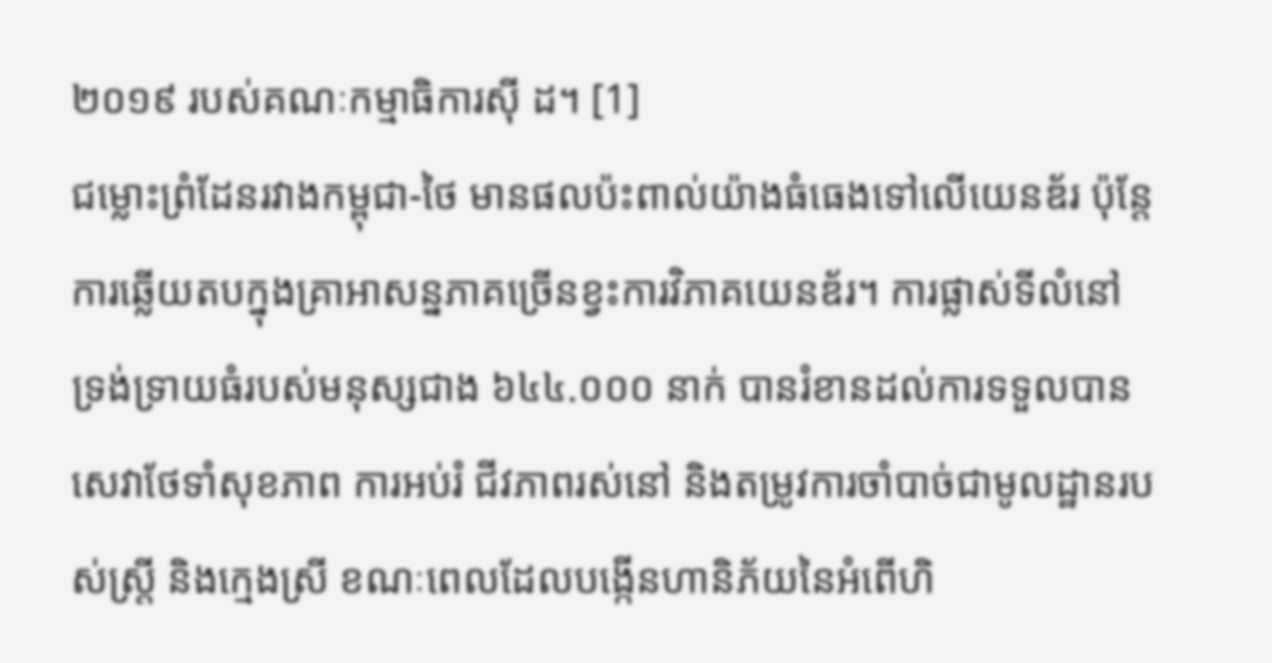២០១៩ របស់គណៈកម្មាធិការស៊ី ដ។ [1]
ជម្លោះព្រំដែនរវាងកម្ពុជា-ថៃ មានផលប៉ះពាល់យ៉ាងធំធេងទៅលើយេនឌ័រ ប៉ុន្តែការឆ្លើយតបក្នុងគ្រាអាសន្នភាគច្រើនខ្វះការវិភាគយេនឌ័រ។ ការផ្លាស់ទីលំនៅទ្រង់ទ្រាយធំរបស់មនុស្សជាង ៦៤៤.០០០ នាក់ បានរំខានដល់ការទទួលបានសេវាថែទាំសុខភាព ការអប់រំ ជីវភាពរស់នៅ និងតម្រូវការចាំបាច់ជាមូលដ្ឋានរបស់ស្ត្រី និងក្មេងស្រី ខណៈពេលដែលបង្កើនហានិភ័យនៃអំពើហិ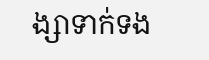ង្សាទាក់ទង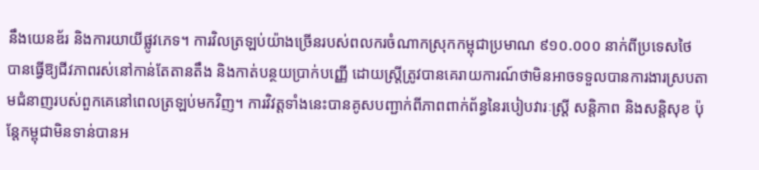នឹងយេនឌ័រ និងការយាយីផ្លូវភេទ។ ការវិលត្រឡប់យ៉ាងច្រើនរបស់ពលករចំណាកស្រុកកម្ពុជាប្រមាណ ៩១០.០០០ នាក់ពីប្រទេសថៃ បានធ្វើឱ្យជីវភាពរស់នៅកាន់តែតានតឹង និងកាត់បន្ថយប្រាក់បញ្ញើ ដោយស្ត្រីត្រូវបានគេរាយការណ៍ថាមិនអាចទទួលបានការងារស្របតាមជំនាញរបស់ពួកគេនៅពេលត្រឡប់មកវិញ។ ការវិវត្តទាំងនេះបានគូសបញ្ជាក់ពីភាពពាក់ព័ន្ធនៃរបៀបវារៈស្ត្រី សន្តិភាព និងសន្តិសុខ ប៉ុន្តែកម្ពុជាមិនទាន់បានអ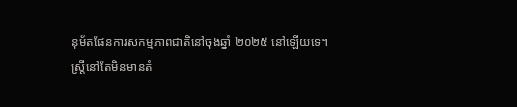នុម័តផែនការសកម្មភាពជាតិនៅចុងឆ្នាំ ២០២៥ នៅឡើយទេ។
ស្ត្រីនៅតែមិនមានតំ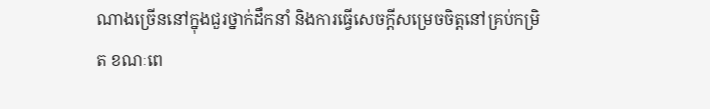ណាងច្រើននៅក្នុងជួរថ្នាក់ដឹកនាំ និងការធ្វើសេចក្តីសម្រេចចិត្តនៅគ្រប់កម្រិត ខណៈពេ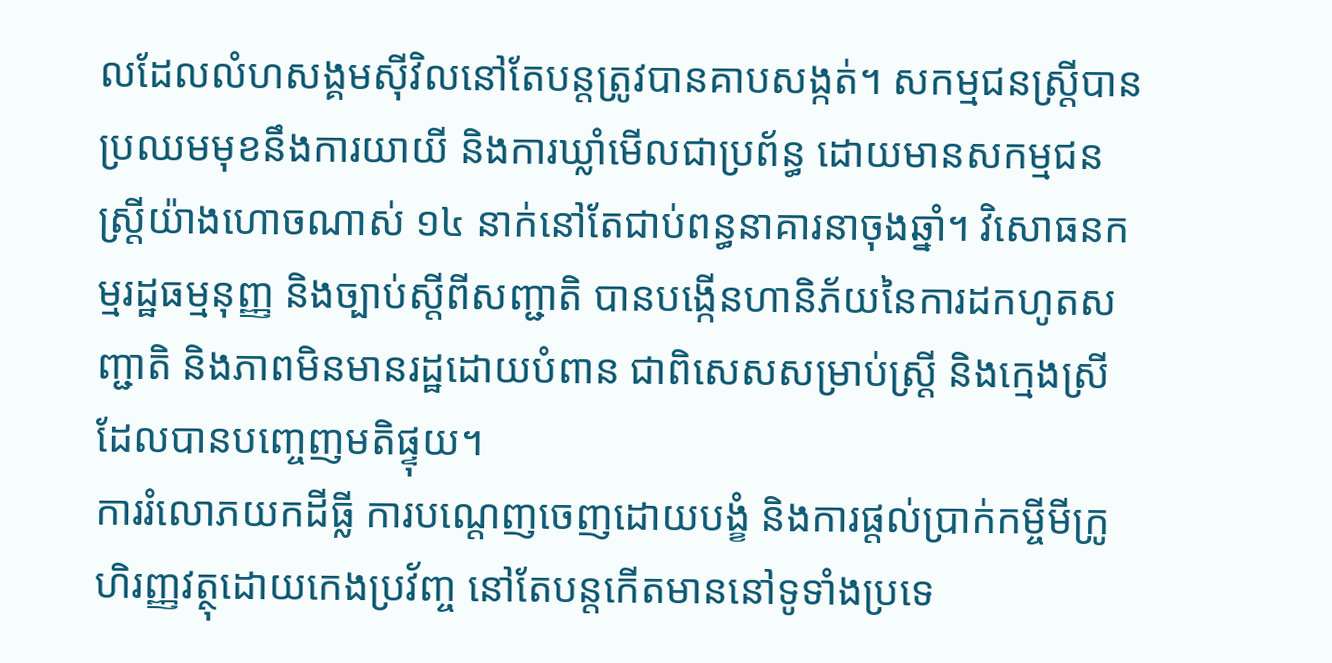លដែលលំហសង្គមស៊ីវិលនៅតែបន្តត្រូវបានគាបសង្កត់។ សកម្មជនស្ត្រីបានប្រឈមមុខនឹងការយាយី និងការឃ្លាំមើលជាប្រព័ន្ធ ដោយមានសកម្មជនស្ត្រីយ៉ាងហោចណាស់ ១៤ នាក់នៅតែជាប់ពន្ធនាគារនាចុងឆ្នាំ។ វិសោធនកម្មរដ្ឋធម្មនុញ្ញ និងច្បាប់ស្តីពីសញ្ជាតិ បានបង្កើនហានិភ័យនៃការដកហូតសញ្ជាតិ និងភាពមិនមានរដ្ឋដោយបំពាន ជាពិសេសសម្រាប់ស្ត្រី និងក្មេងស្រីដែលបានបញ្ចេញមតិផ្ទុយ។
ការរំលោភយកដីធ្លី ការបណ្តេញចេញដោយបង្ខំ និងការផ្តល់ប្រាក់កម្ចីមីក្រូហិរញ្ញវត្ថុដោយកេងប្រវ័ញ្ច នៅតែបន្តកើតមាននៅទូទាំងប្រទេ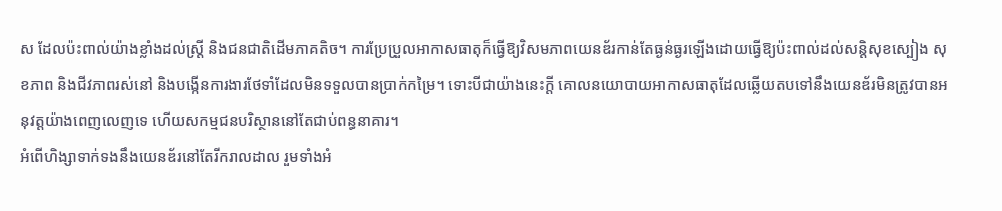ស ដែលប៉ះពាល់យ៉ាងខ្លាំងដល់ស្ត្រី និងជនជាតិដើមភាគតិច។ ការប្រែប្រួលអាកាសធាតុក៏ធ្វើឱ្យវិសមភាពយេនឌ័រកាន់តែធ្ងន់ធ្ងរឡើងដោយធ្វើឱ្យប៉ះពាល់ដល់សន្តិសុខស្បៀង សុខភាព និងជីវភាពរស់នៅ និងបង្កើនការងារថែទាំដែលមិនទទួលបានប្រាក់កម្រៃ។ ទោះបីជាយ៉ាងនេះក្តី គោលនយោបាយអាកាសធាតុដែលឆ្លើយតបទៅនឹងយេនឌ័រមិនត្រូវបានអនុវត្តយ៉ាងពេញលេញទេ ហើយសកម្មជនបរិស្ថាននៅតែជាប់ពន្ធនាគារ។
អំពើហិង្សាទាក់ទងនឹងយេនឌ័រនៅតែរីករាលដាល រួមទាំងអំ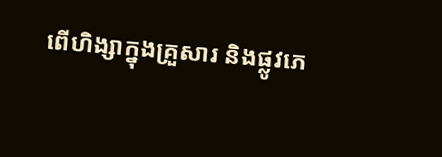ពើហិង្សាក្នុងគ្រួសារ និងផ្លូវភេ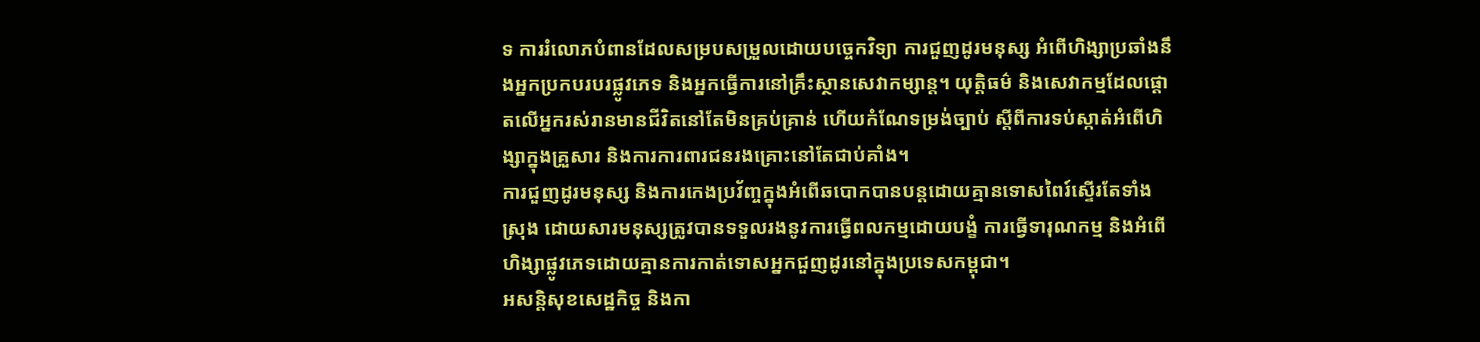ទ ការរំលោភបំពានដែលសម្របសម្រួលដោយបច្ចេកវិទ្យា ការជួញដូរមនុស្ស អំពើហិង្សាប្រឆាំងនឹងអ្នកប្រកបរបរផ្លូវភេទ និងអ្នកធ្វើការនៅគ្រឹះស្ថានសេវាកម្សាន្ត។ យុត្តិធម៌ និងសេវាកម្មដែលផ្តោតលើអ្នករស់រានមានជីវិតនៅតែមិនគ្រប់គ្រាន់ ហើយកំណែទម្រង់ច្បាប់ ស្តីពីការទប់ស្កាត់អំពើហិង្សាក្នុងគ្រួសារ និងការការពារជនរងគ្រោះនៅតែជាប់គាំង។
ការជួញដូរមនុស្ស និងការកេងប្រវ័ញ្ចក្នុងអំពើឆបោកបានបន្តដោយគ្មានទោសពៃរ៍ស្ទើរតែទាំងស្រុង ដោយសារមនុស្សត្រូវបានទទួលរងនូវការធ្វើពលកម្មដោយបង្ខំ ការធ្វើទារុណកម្ម និងអំពើហិង្សាផ្លូវភេទដោយគ្មានការកាត់ទោសអ្នកជួញដូរនៅក្នុងប្រទេសកម្ពុជា។
អសន្តិសុខសេដ្ឋកិច្ច និងកា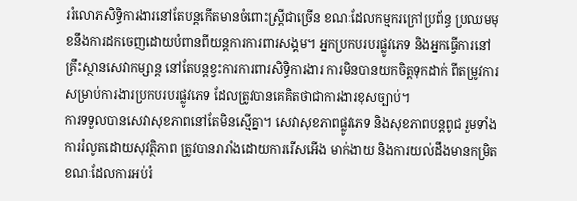ររំលោភសិទ្ធិការងារនៅតែបន្តកើតមានចំពោះស្ត្រីជាច្រើន ខណៈដែលកម្មករក្រៅប្រព័ន្ធ ប្រឈមមុខនឹងការដកចេញដោយបំពានពីយន្តការការពារសង្គម។ អ្នកប្រកបរបរផ្លូវភេទ និងអ្នកធ្វើការនៅគ្រឹះស្ថានសេវាកម្សាន្ត នៅតែបន្តខ្វះការការពារសិទ្ធិការងារ ការមិនបានយកចិត្តទុកដាក់ ពីតម្រូវការសម្រាប់ការងារប្រកបរបរផ្លូវភេទ ដែលត្រូវបានគេគិតថាជាការងារខុសច្បាប់។
ការទទួលបានសេវាសុខភាពនៅតែមិនស្មើគ្នា។ សេវាសុខភាពផ្លូវភេទ និងសុខភាពបន្តពូជ រួមទាំងការរំលូតដោយសុវត្ថិភាព ត្រូវបានរារាំងដោយការរើសអើង មាក់ងាយ និងការយល់ដឹងមានកម្រិត ខណៈដែលការអប់រំ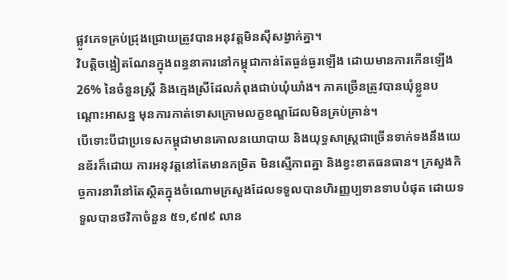ផ្លូវភេទគ្រប់ជ្រុងជ្រោយត្រូវបានអនុវត្តមិនស៊ីសង្វាក់គ្នា។
វិបត្តិចង្អៀតណែនក្នុងពន្ធនាគារនៅកម្ពុជាកាន់តែធ្ងន់ធ្ងរឡើង ដោយមានការកើនឡើង 26% នៃចំនួនស្ត្រី និងក្មេងស្រីដែលកំពុងជាប់ឃុំឃាំង។ ភាគច្រើនត្រូវបានឃុំខ្លួនបណ្ដោះអាសន្ន មុនការកាត់ទោសក្រោមលក្ខខណ្ឌដែលមិនគ្រប់គ្រាន់។
បើទោះបីជាប្រទេសកម្ពុជាមានគោលនយោបាយ និងយុទ្ធសាស្ត្រជាច្រើនទាក់ទងនឹងយេនឌ័រក៏ដោយ ការអនុវត្តនៅតែមានកម្រិត មិនស្មើភាពគ្នា និងខ្វះខាតធនធាន។ ក្រសួងកិច្ចការនារីនៅតែស្ថិតក្នុងចំណោមក្រសួងដែលទទួលបានហិរញ្ញប្បទានទាបបំផុត ដោយទទួលបានថវិកាចំនួន ៥១,៩៧៩ លាន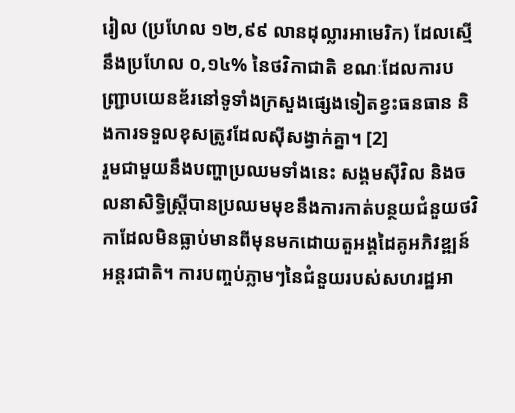រៀល (ប្រហែល ១២,៩៩ លានដុល្លារអាមេរិក) ដែលស្មើនឹងប្រហែល ០,១៤% នៃថវិកាជាតិ ខណៈដែលការបញ្ជ្រាបយេនឌ័រនៅទូទាំងក្រសួងផ្សេងទៀតខ្វះធនធាន និងការទទួលខុសត្រូវដែលស៊ីសង្វាក់គ្នា។ [2]
រួមជាមួយនឹងបញ្ហាប្រឈមទាំងនេះ សង្គមស៊ីវិល និងចលនាសិទ្ធិស្ត្រីបានប្រឈមមុខនឹងការកាត់បន្ថយជំនួយថវិកាដែលមិនធ្លាប់មានពីមុនមកដោយតួអង្គដៃគូអភិវឌ្ឍន៍អន្តរជាតិ។ ការបញ្ចប់ភ្លាមៗនៃជំនួយរបស់សហរដ្ឋអា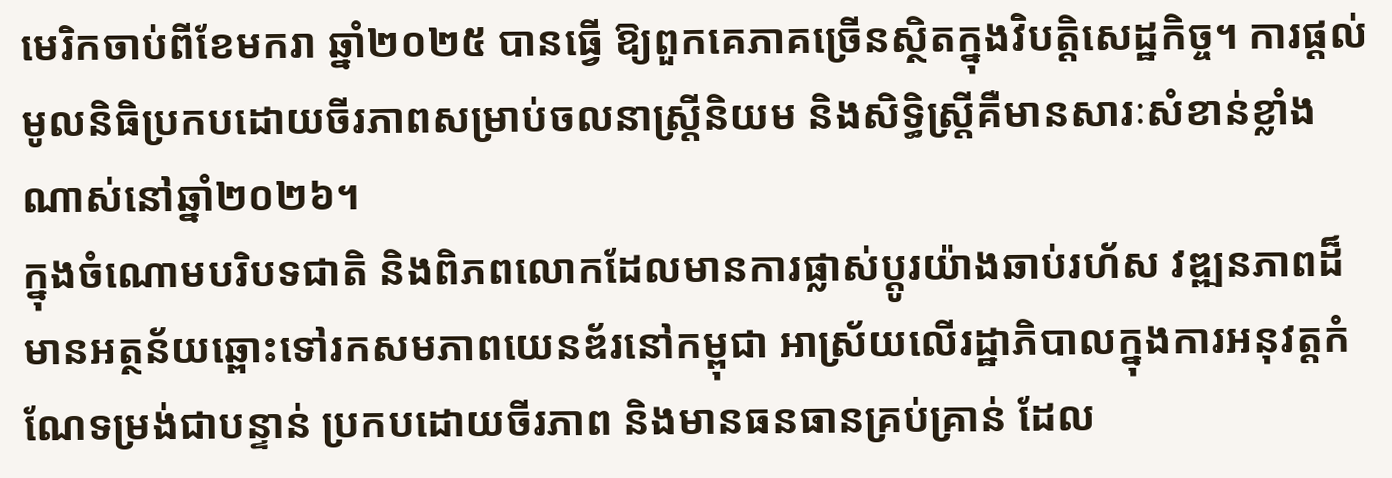មេរិកចាប់ពីខែមករា ឆ្នាំ២០២៥ បានធ្វើ ឱ្យពួកគេភាគច្រើនស្ថិតក្នុងវិបត្តិសេដ្ឋកិច្ច។ ការផ្តល់មូលនិធិប្រកបដោយចីរភាពសម្រាប់ចលនាស្ត្រីនិយម និងសិទ្ធិស្ត្រីគឺមានសារៈសំខាន់ខ្លាំងណាស់នៅឆ្នាំ២០២៦។
ក្នុងចំណោមបរិបទជាតិ និងពិភពលោកដែលមានការផ្លាស់ប្តូរយ៉ាងឆាប់រហ័ស វឌ្ឍនភាពដ៏មានអត្ថន័យឆ្ពោះទៅរកសមភាពយេនឌ័រនៅកម្ពុជា អាស្រ័យលើរដ្ឋាភិបាលក្នុងការអនុវត្តកំណែទម្រង់ជាបន្ទាន់ ប្រកបដោយចីរភាព និងមានធនធានគ្រប់គ្រាន់ ដែល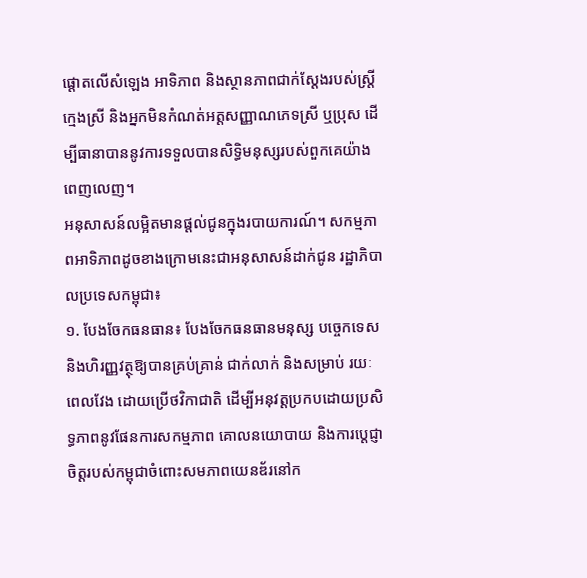ផ្តោតលើសំឡេង អាទិភាព និងស្ថានភាពជាក់ស្តែងរបស់ស្ត្រី ក្មេងស្រី និងអ្នកមិនកំណត់អត្តសញ្ញាណភេទស្រី ឬប្រុស ដើម្បីធានាបាននូវការទទួលបានសិទ្ធិមនុស្សរបស់ពួកគេយ៉ាងពេញលេញ។
អនុសាសន៍លម្អិតមានផ្តល់ជូនក្នុងរបាយការណ៍។ សកម្មភាពអាទិភាពដូចខាងក្រោមនេះជាអនុសាសន៍ដាក់ជូន រដ្ឋាភិបាលប្រទេសកម្ពុជា៖
១. បែងចែកធនធាន៖ បែងចែកធនធានមនុស្ស បច្ចេកទេស និងហិរញ្ញវត្ថុឱ្យបានគ្រប់គ្រាន់ ជាក់លាក់ និងសម្រាប់ រយៈពេលវែង ដោយប្រើថវិកាជាតិ ដើម្បីអនុវត្តប្រកបដោយប្រសិទ្ធភាពនូវផែនការសកម្មភាព គោលនយោបាយ និងការប្តេជ្ញាចិត្តរបស់កម្ពុជាចំពោះសមភាពយេនឌ័រនៅក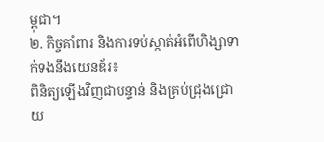ម្ពុជា។
២. កិច្ចគាំពារ និងការទប់ស្កាត់អំពើហិង្សាទាក់ទងនឹងយេនឌ័រ៖
ពិនិត្យឡើងវិញជាបន្ទាន់ និងគ្រប់ជ្រុងជ្រោយ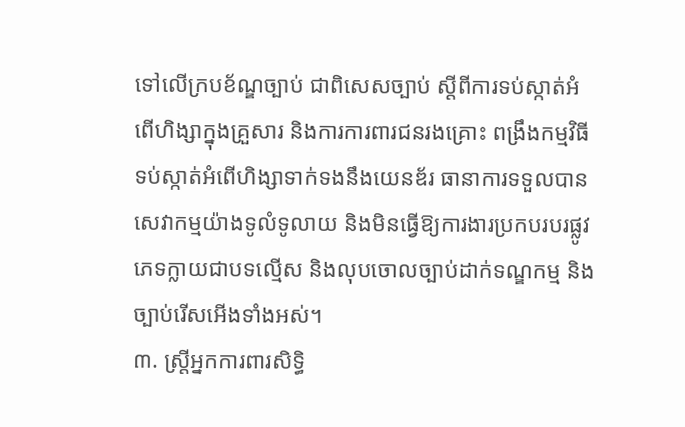ទៅលើក្របខ័ណ្ឌច្បាប់ ជាពិសេសច្បាប់ ស្តីពីការទប់ស្កាត់អំពើហិង្សាក្នុងគ្រួសារ និងការការពារជនរងគ្រោះ ពង្រឹងកម្មវិធីទប់ស្កាត់អំពើហិង្សាទាក់ទងនឹងយេនឌ័រ ធានាការទទួលបានសេវាកម្មយ៉ាងទូលំទូលាយ និងមិនធ្វើឱ្យការងារប្រកបរបរផ្លូវភេទក្លាយជាបទល្មើស និងលុបចោលច្បាប់ដាក់ទណ្ឌកម្ម និងច្បាប់រើសអើងទាំងអស់។
៣. ស្ត្រីអ្នកការពារសិទ្ធិ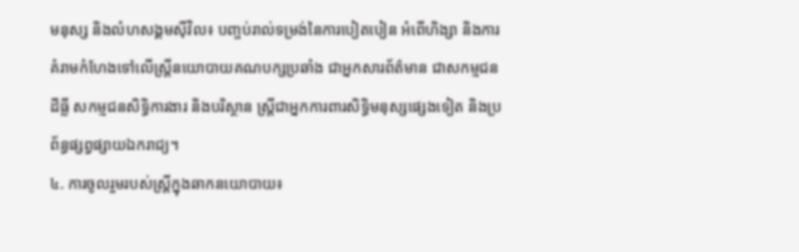មនុស្ស និងលំហសង្គមស៊ីវិល៖ បញ្ចប់រាល់ទម្រង់នៃការបៀតបៀន អំពើហិង្សា និងការគំរាមកំហែងទៅលើស្ត្រីនយោបាយគណបក្សប្រឆាំង ជាអ្នកសារព័ត៌មាន ជាសកម្មជនដីធ្លី សកម្មជនសិទ្ធិការងារ និងបរិស្ថាន ស្ត្រីជាអ្នកការពារសិទ្ធិមនុស្សផ្សេងទៀត និងប្រព័ន្ធផ្សព្វផ្សាយឯករាជ្យ។
៤. ការចូលរួមរបស់ស្ត្រីក្នុងឆាកនយោបាយ៖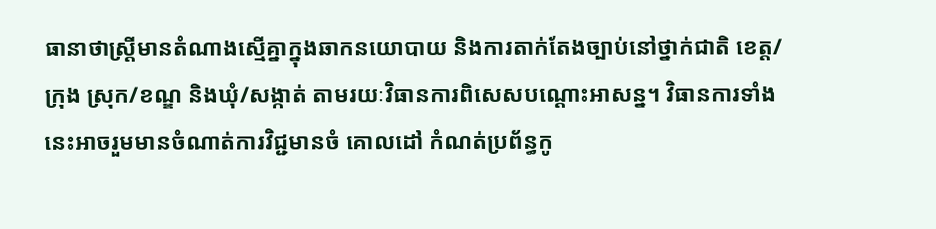ធានាថាស្ត្រីមានតំណាងស្មើគ្នាក្នុងឆាកនយោបាយ និងការតាក់តែងច្បាប់នៅថ្នាក់ជាតិ ខេត្ត/ក្រុង ស្រុក/ខណ្ឌ និងឃុំ/សង្កាត់ តាមរយៈវិធានការពិសេសបណ្ដោះអាសន្ន។ វិធានការទាំងនេះអាចរួមមានចំណាត់ការវិជ្ជមានចំ គោលដៅ កំណត់ប្រព័ន្ធកូ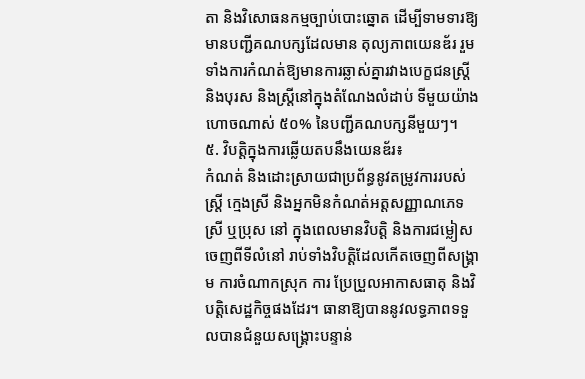តា និងវិសោធនកម្មច្បាប់បោះឆ្នោត ដើម្បីទាមទារឱ្យមានបញ្ជីគណបក្សដែលមាន តុល្យភាពយេនឌ័រ រួមទាំងការកំណត់ឱ្យមានការឆ្លាស់គ្នារវាងបេក្ខជនស្ត្រី និងបុរស និងស្ត្រីនៅក្នុងតំណែងលំដាប់ ទីមួយយ៉ាងហោចណាស់ ៥០% នៃបញ្ជីគណបក្សនីមួយៗ។
៥. វិបត្តិក្នុងការឆ្លើយតបនឹងយេនឌ័រ៖
កំណត់ និងដោះស្រាយជាប្រព័ន្ធនូវតម្រូវការរបស់ស្ត្រី ក្មេងស្រី និងអ្នកមិនកំណត់អត្តសញ្ញាណភេទស្រី ឬប្រុស នៅ ក្នុងពេលមានវិបត្តិ និងការជម្លៀសចេញពីទីលំនៅ រាប់ទាំងវិបត្តិដែលកើតចេញពីសង្គ្រាម ការចំណាកស្រុក ការ ប្រែប្រួលអាកាសធាតុ និងវិបត្តិសេដ្ឋកិច្ចផងដែរ។ ធានាឱ្យបាននូវលទ្ធភាពទទួលបានជំនួយសង្គ្រោះបន្ទាន់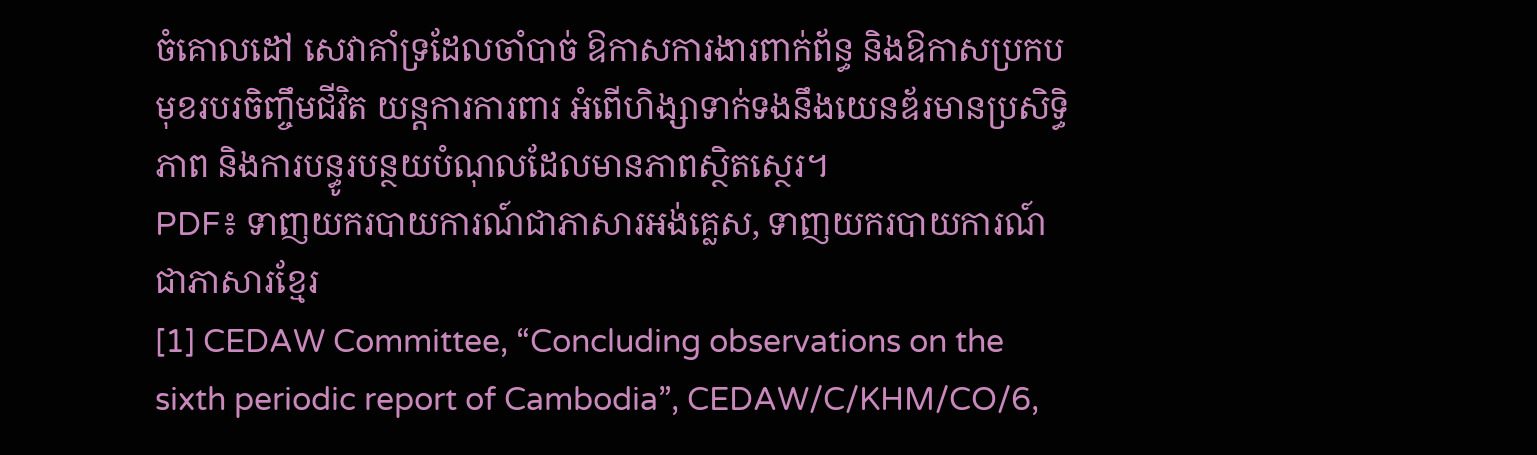ចំគោលដៅ សេវាគាំទ្រដែលចាំបាច់ ឱកាសការងារពាក់ព័ន្ធ និងឱកាសប្រកបមុខរបរចិញ្ចឹមជីវិត យន្តការការពារ អំពើហិង្សាទាក់ទងនឹងយេនឌ័រមានប្រសិទ្ធិភាព និងការបន្ធូរបន្ថយបំណុលដែលមានភាពស្ថិតស្ថេរ។
PDF៖ ទាញយករបាយការណ៍ជាភាសារអង់គ្លេស, ទាញយករបាយការណ៍ជាភាសារខ្មែរ
[1] CEDAW Committee, “Concluding observations on the sixth periodic report of Cambodia”, CEDAW/C/KHM/CO/6,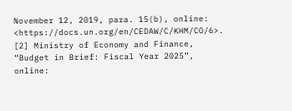November 12, 2019, para. 15(b), online: <https://docs.un.org/en/CEDAW/C/KHM/CO/6>.
[2] Ministry of Economy and Finance, “Budget in Brief: Fiscal Year 2025”, online: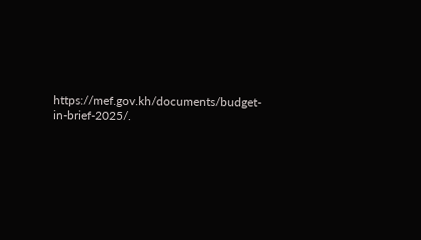https://mef.gov.kh/documents/budget-
in-brief-2025/.